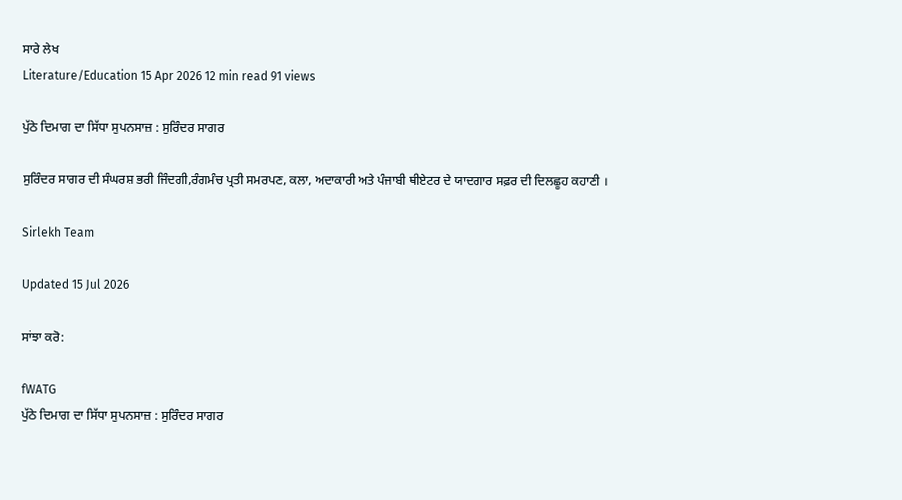ਸਾਰੇ ਲੇਖ
Literature/Education 15 Apr 2026 12 min read 91 views

ਪੁੱਠੇ ਦਿਮਾਗ ਦਾ ਸਿੱਧਾ ਸੁਪਨਸਾਜ਼ : ਸੁਰਿੰਦਰ ਸਾਗਰ

ਸੁਰਿੰਦਰ ਸਾਗਰ ਦੀ ਸੰਘਰਸ਼ ਭਰੀ ਜਿੰਦਗੀ,ਰੰਗਮੰਚ ਪ੍ਰਤੀ ਸਮਰਪਣ, ਕਲਾ, ਅਦਾਕਾਰੀ ਅਤੇ ਪੰਜਾਬੀ ਥੀਏਟਰ ਦੇ ਯਾਦਗਾਰ ਸਫ਼ਰ ਦੀ ਦਿਲਛੂਹ ਕਹਾਣੀ ।

Sirlekh Team

Updated 15 Jul 2026

ਸਾਂਝਾ ਕਰੋ:

fWATG
ਪੁੱਠੇ ਦਿਮਾਗ ਦਾ ਸਿੱਧਾ ਸੁਪਨਸਾਜ਼ : ਸੁਰਿੰਦਰ ਸਾਗਰ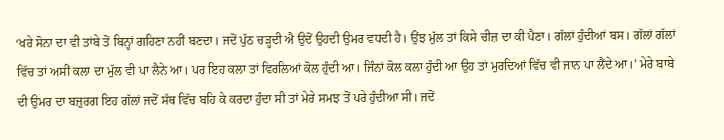‘ਖਰੇ ਸੋਨਾ ਦਾ ਵੀ ਤਾਂਬੇ ਤੋਂ ਬਿਨ੍ਹਾਂ ਗਹਿਣਾ ਨਹੀਂ ਬਣਦਾ। ਜਦੋਂ ਪੁੱਠ ਚੜ੍ਹਦੀ ਐ ਉਦੋਂ ਉਹਦੀ ਉਮਰ ਵਧਦੀ ਹੈ। ਉਂਝ ਮੁੱਲ ਤਾਂ ਕਿਸੇ ਚੀਜ਼ ਦਾ ਕੀ ਪੈਣਾ। ਗੱਲਾਂ ਹੁੰਦੀਆਂ ਬਸ। ਗੱਲਾਂ ਗੱਲਾਂ ਵਿੱਚ ਤਾਂ ਅਸੀਂ ਕਲਾ ਦਾ ਮੁੱਲ ਵੀ ਪਾ ਲੈਨੇ ਆ। ਪਰ ਇਹ ਕਲਾ ਤਾਂ ਵਿਰਲਿਆਂ ਕੋਲ ਹੁੰਦੀ ਆ। ਜਿੰਨਾਂ ਕੋਲ ਕਲਾ ਹੁੰਦੀ ਆ ਉਹ ਤਾਂ ਮੁਰਦਿਆਂ ਵਿੱਚ ਵੀ ਜਾਨ ਪਾ ਲੈਂਦੇ ਆ।’ ਮੇਰੇ ਬਾਬੇ ਦੀ ਉਮਰ ਦਾ ਬਜ਼ੁਰਗ ਇਹ ਗੱਲਾਂ ਜਦੋਂ ਸੱਥ ਵਿੱਚ ਬਹਿ ਕੇ ਕਰਦਾ ਹੁੰਦਾ ਸੀ ਤਾਂ ਮੇਰੇ ਸਮਝ ਤੋਂ ਪਰੇ ਹੁੰਦੀਆ ਸੀ। ਜਦੋਂ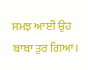ਸਮਝ ਆਈ ਉਹ ਬਾਬਾ ਤੁਰ ਗਿਆ।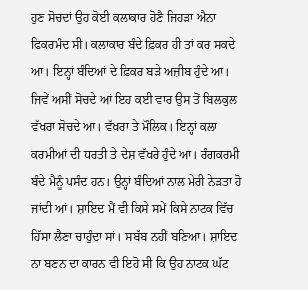ਹੁਣ ਸੋਚਦਾਂ ਉਹ ਕੋਈ ਕਲਾਕਾਰ ਹੋਣੈ ਜਿਹੜਾ ਐਨਾ ਫਿਕਰਮੰਦ ਸੀ। ਕਲਾਕਾਰ ਬੰਦੇ ਫ਼ਿਕਰ ਹੀ ਤਾਂ ਕਰ ਸਕਦੇ ਆ। ਇਨ੍ਹਾਂ ਬੰਦਿਆਂ ਦੇ ਫ਼ਿਕਰ ਬੜੇ ਅਜ਼ੀਬ ਹੁੰਦੇ ਆ। ਜਿਵੇਂ ਅਸੀਂ ਸੋਚਦੇ ਆਂ ਇਹ ਕਈ ਵਾਰ ਉਸ ਤੋਂ ਬਿਲਕੁਲ ਵੱਖਰਾ ਸੋਚਦੇ ਆ। ਵੱਖਰਾ ਤੇ ਮੌਲਿਕ। ਇਨ੍ਹਾਂ ਕਲਾ ਕਰਮੀਆਂ ਦੀ ਧਰਤੀ ਤੇ ਦੇਸ਼ ਵੱਖਰੇ ਹੁੰਦੇ ਆ। ਰੰਗਕਰਮੀ ਬੰਦੇ ਮੈਨੂੰ ਪਸੰਦ ਹਨ। ਉਨ੍ਹਾਂ ਬੰਦਿਆਂ ਨਾਲ ਮੇਰੀ ਨੇੜਤਾ ਹੋ ਜਾਂਦੀ ਆਂ। ਸ਼ਾਇਦ ਮੈਂ ਵੀ ਕਿਸੇ ਸਮੇਂ ਕਿਸੇ ਨਾਟਕ ਵਿੱਚ ਹਿੱਸਾ ਲੈਣਾ ਚਾਹੁੰਦਾ ਸਾਂ। ਸਬੱਬ ਨਹੀਂ ਬਣਿਆ। ਸ਼ਾਇਦ ਨਾ ਬਣਨ ਦਾ ਕਾਰਨ ਵੀ ਇਹੋ ਸੀ ਕਿ ਉਹ ਨਾਟਕ ਘੱਟ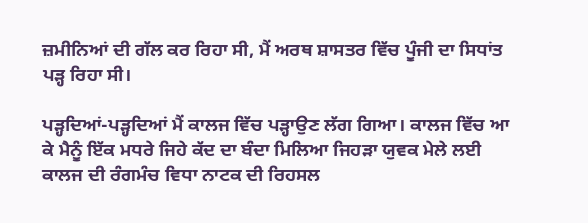ਜ਼ਮੀਨਿਆਂ ਦੀ ਗੱਲ ਕਰ ਰਿਹਾ ਸੀ, ਮੈਂ ਅਰਥ ਸ਼ਾਸਤਰ ਵਿੱਚ ਪੂੰਜੀ ਦਾ ਸਿਧਾਂਤ ਪੜ੍ਹ ਰਿਹਾ ਸੀ।

ਪੜ੍ਹਦਿਆਂ-ਪੜ੍ਹਦਿਆਂ ਮੈਂ ਕਾਲਜ ਵਿੱਚ ਪੜ੍ਹਾਉਣ ਲੱਗ ਗਿਆ। ਕਾਲਜ ਵਿੱਚ ਆ ਕੇ ਮੈਨੂੰ ਇੱਕ ਮਧਰੇ ਜਿਹੇ ਕੱਦ ਦਾ ਬੰਦਾ ਮਿਲਿਆ ਜਿਹੜਾ ਯੁਵਕ ਮੇਲੇ ਲਈ ਕਾਲਜ ਦੀ ਰੰਗਮੰਚ ਵਿਧਾ ਨਾਟਕ ਦੀ ਰਿਹਸਲ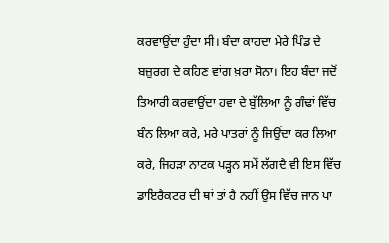ਕਰਵਾਉਂਦਾ ਹੁੰਦਾ ਸੀ। ਬੰਦਾ ਕਾਹਦਾ ਮੇਰੇ ਪਿੰਡ ਦੇ ਬਜ਼ੁਰਗ ਦੇ ਕਹਿਣ ਵਾਂਗ ਖ਼ਰਾ ਸੋਨਾ। ਇਹ ਬੰਦਾ ਜਦੋਂ ਤਿਆਰੀ ਕਰਵਾਉਂਦਾ ਹਵਾ ਦੇ ਬੁੱਲਿਆ ਨੂੰ ਗੰਢਾਂ ਵਿੱਚ ਬੰਨ ਲਿਆ ਕਰੇ, ਮਰੇ ਪਾਤਰਾਂ ਨੂੰ ਜਿਉਂਦਾ ਕਰ ਲਿਆ ਕਰੇ, ਜਿਹੜਾ ਨਾਟਕ ਪੜ੍ਹਨ ਸਮੇਂ ਲੱਗਦੈ ਵੀ ਇਸ ਵਿੱਚ ਡਾਇਰੈਕਟਰ ਦੀ ਥਾਂ ਤਾਂ ਹੈ ਨਹੀਂ ਉਸ ਵਿੱਚ ਜਾਨ ਪਾ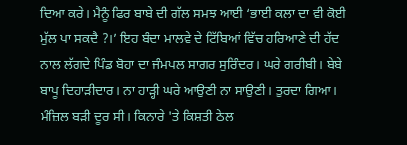ਦਿਆ ਕਰੇ। ਮੈਨੂੰ ਫਿਰ ਬਾਬੇ ਦੀ ਗੱਲ ਸਮਝ ਆਈ ‘ਭਾਈ ਕਲਾ ਦਾ ਵੀ ਕੋਈ ਮੁੱਲ ਪਾ ਸਕਦੈ ?।’ ਇਹ ਬੰਦਾ ਮਾਲਵੇ ਦੇ ਟਿੱਬਿਆਂ ਵਿੱਚ ਹਰਿਆਣੇ ਦੀ ਹੱਦ ਨਾਲ ਲੱਗਦੇ ਪਿੰਡ ਬੋਹਾ ਦਾ ਜੰਮਪਲ ਸਾਗਰ ਸੁਰਿੰਦਰ। ਘਰੇ ਗਰੀਬੀ। ਬੇਬੇ ਬਾਪੂ ਦਿਹਾੜੀਦਾਰ। ਨਾ ਹਾੜ੍ਹੀ ਘਰੇ ਆਉਣੀ ਨਾ ਸਾਉਣੀ। ਤੁਰਦਾ ਗਿਆ। ਮੰਜ਼ਿਲ ਬੜੀ ਦੂਰ ਸੀ। ਕਿਨਾਰੇ 'ਤੇ ਕਿਸ਼ਤੀ ਠੇਲ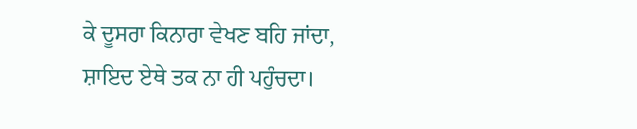ਕੇ ਦੂਸਰਾ ਕਿਨਾਰਾ ਵੇਖਣ ਬਹਿ ਜਾਂਦਾ, ਸ਼ਾਇਦ ਏਥੇ ਤਕ ਨਾ ਹੀ ਪਹੁੰਚਦਾ।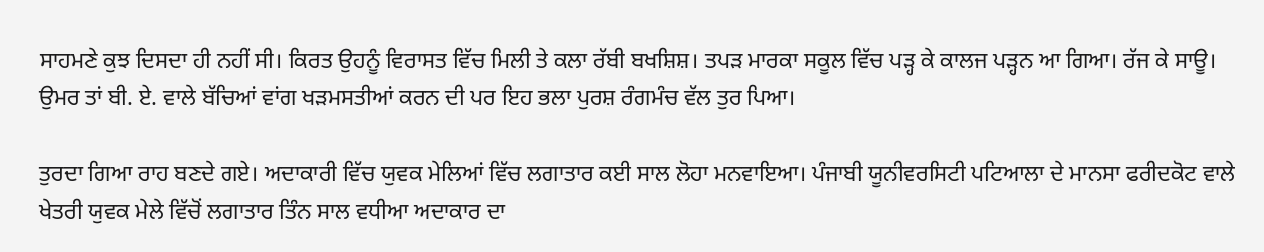ਸਾਹਮਣੇ ਕੁਝ ਦਿਸਦਾ ਹੀ ਨਹੀਂ ਸੀ। ਕਿਰਤ ਉਹਨੂੰ ਵਿਰਾਸਤ ਵਿੱਚ ਮਿਲੀ ਤੇ ਕਲਾ ਰੱਬੀ ਬਖਸ਼ਿਸ਼। ਤਪੜ ਮਾਰਕਾ ਸਕੂਲ ਵਿੱਚ ਪੜ੍ਹ ਕੇ ਕਾਲਜ ਪੜ੍ਹਨ ਆ ਗਿਆ। ਰੱਜ ਕੇ ਸਾਊ। ਉਮਰ ਤਾਂ ਬੀ. ਏ. ਵਾਲੇ ਬੱਚਿਆਂ ਵਾਂਗ ਖੜਮਸਤੀਆਂ ਕਰਨ ਦੀ ਪਰ ਇਹ ਭਲਾ ਪੁਰਸ਼ ਰੰਗਮੰਚ ਵੱਲ ਤੁਰ ਪਿਆ।

ਤੁਰਦਾ ਗਿਆ ਰਾਹ ਬਣਦੇ ਗਏ। ਅਦਾਕਾਰੀ ਵਿੱਚ ਯੁਵਕ ਮੇਲਿਆਂ ਵਿੱਚ ਲਗਾਤਾਰ ਕਈ ਸਾਲ ਲੋਹਾ ਮਨਵਾਇਆ। ਪੰਜਾਬੀ ਯੂਨੀਵਰਸਿਟੀ ਪਟਿਆਲਾ ਦੇ ਮਾਨਸਾ ਫਰੀਦਕੋਟ ਵਾਲੇ ਖੇਤਰੀ ਯੁਵਕ ਮੇਲੇ ਵਿੱਚੋਂ ਲਗਾਤਾਰ ਤਿੰਨ ਸਾਲ ਵਧੀਆ ਅਦਾਕਾਰ ਦਾ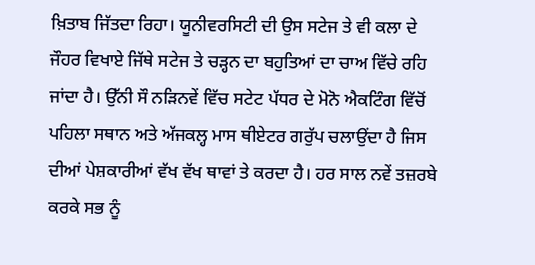ਖ਼ਿਤਾਬ ਜਿੱਤਦਾ ਰਿਹਾ। ਯੂਨੀਵਰਸਿਟੀ ਦੀ ਉਸ ਸਟੇਜ ਤੇ ਵੀ ਕਲਾ ਦੇ ਜੌਹਰ ਵਿਖਾਏ ਜਿੱਥੇ ਸਟੇਜ ਤੇ ਚੜ੍ਹਨ ਦਾ ਬਹੁਤਿਆਂ ਦਾ ਚਾਅ ਵਿੱਚੇ ਰਹਿ ਜਾਂਦਾ ਹੈ। ਉੱਨੀ ਸੌ ਨੜਿਨਵੇਂ ਵਿੱਚ ਸਟੇਟ ਪੱਧਰ ਦੇ ਮੋਨੋ ਐਕਟਿੰਗ ਵਿੱਚੋਂ ਪਹਿਲਾ ਸਥਾਨ ਅਤੇ ਅੱਜਕਲ੍ਹ ਮਾਸ ਥੀਏਟਰ ਗਰੁੱਪ ਚਲਾਉਂਦਾ ਹੈ ਜਿਸ ਦੀਆਂ ਪੇਸ਼ਕਾਰੀਆਂ ਵੱਖ ਵੱਖ ਥਾਵਾਂ ਤੇ ਕਰਦਾ ਹੈ। ਹਰ ਸਾਲ ਨਵੇਂ ਤਜ਼ਰਬੇ ਕਰਕੇ ਸਭ ਨੂੰ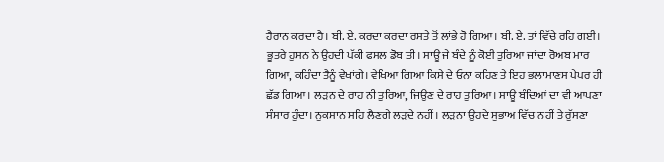ਹੈਰਾਨ ਕਰਦਾ ਹੈ। ਬੀ. ਏ. ਕਰਦਾ ਕਰਦਾ ਰਸਤੇ ਤੋਂ ਲਾਂਭੇ ਹੋ ਗਿਆ। ਬੀ. ਏ. ਤਾਂ ਵਿੱਚੇ ਰਹਿ ਗਈ। ਭੂਤਰੇ ਹੁਸਨ ਨੇ ਉਹਦੀ ਪੱਕੀ ਫਸਲ ਡੋਬ ਤੀ। ਸਾਊ ਜੇ ਬੰਦੇ ਨੂੰ ਕੋਈ ਤੁਰਿਆ ਜਾਂਦਾ ਰੋਅਬ ਮਾਰ ਗਿਆ, ਕਹਿੰਦਾ ਤੈਨੂੰ ਵੇਖਾਂਗੇ। ਵੇਖਿਆ ਗਿਆ ਕਿਸੇ ਦੇ ਓਨਾ ਕਹਿਣ ਤੇ ਇਹ ਭਲਾਮਾਣਸ ਪੇਪਰ ਹੀ ਛੱਡ ਗਿਆ। ਲੜਨ ਦੇ ਰਾਹ ਨੀ ਤੁਰਿਆ, ਜਿਉਣ ਦੇ ਰਾਹ ਤੁਰਿਆ। ਸਾਊ ਬੰਦਿਆਂ ਦਾ ਵੀ ਆਪਣਾ ਸੰਸਾਰ ਹੁੰਦਾ। ਨੁਕਸਾਨ ਸਹਿ ਲੈਣਗੇ ਲੜਦੇ ਨਹੀਂ। ਲੜਨਾ ਉਹਦੇ ਸੁਭਾਅ ਵਿੱਚ ਨਹੀਂ ਤੇ ਰੁੱਸਣਾ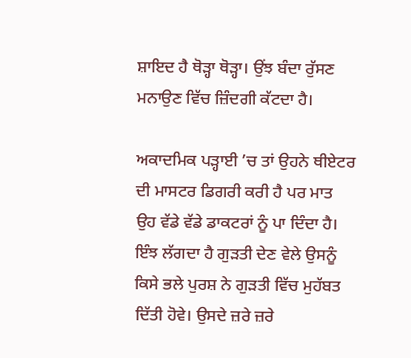ਸ਼ਾਇਦ ਹੈ ਥੋੜ੍ਹਾ ਥੋੜ੍ਹਾ। ਉਂਝ ਬੰਦਾ ਰੁੱਸਣ ਮਨਾਉਣ ਵਿੱਚ ਜ਼ਿੰਦਗੀ ਕੱਟਦਾ ਹੈ।

ਅਕਾਦਮਿਕ ਪੜ੍ਹਾਈ ’ਚ ਤਾਂ ਉਹਨੇ ਥੀਏਟਰ ਦੀ ਮਾਸਟਰ ਡਿਗਰੀ ਕਰੀ ਹੈ ਪਰ ਮਾਤ ਉਹ ਵੱਡੇ ਵੱਡੇ ਡਾਕਟਰਾਂ ਨੂੰ ਪਾ ਦਿੰਦਾ ਹੈ। ਇੰਝ ਲੱਗਦਾ ਹੈ ਗੁੜਤੀ ਦੇਣ ਵੇਲੇ ਉਸਨੂੰ ਕਿਸੇ ਭਲੇ ਪੁਰਸ਼ ਨੇ ਗੁੜਤੀ ਵਿੱਚ ਮੁਹੱਬਤ ਦਿੱਤੀ ਹੋਵੇ। ਉਸਦੇ ਜ਼ਰੇ ਜ਼ਰੇ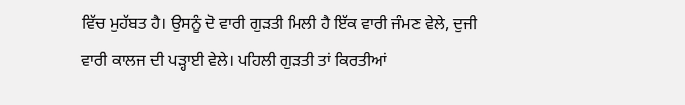ਵਿੱਚ ਮੁਹੱਬਤ ਹੈ। ਉਸਨੂੰ ਦੋ ਵਾਰੀ ਗੁੜਤੀ ਮਿਲੀ ਹੈ ਇੱਕ ਵਾਰੀ ਜੰਮਣ ਵੇਲੇ, ਦੁਜੀ ਵਾਰੀ ਕਾਲਜ ਦੀ ਪੜ੍ਹਾਈ ਵੇਲੇ। ਪਹਿਲੀ ਗੁੜਤੀ ਤਾਂ ਕਿਰਤੀਆਂ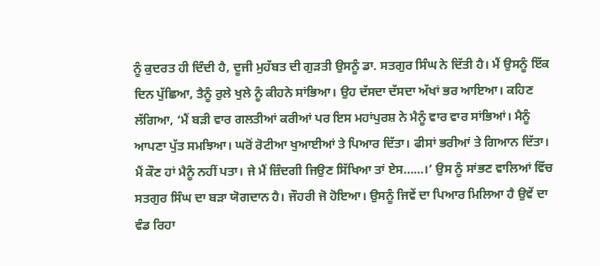ਨੂੰ ਕੁਦਰਤ ਹੀ ਦਿੰਦੀ ਹੈ, ਦੂਜੀ ਮੁਹੱਬਤ ਦੀ ਗੁੜਤੀ ਉਸਨੂੰ ਡਾ. ਸਤਗੁਰ ਸਿੰਘ ਨੇ ਦਿੱਤੀ ਹੈ। ਮੈਂ ਉਸਨੂੰ ਇੱਕ ਦਿਨ ਪੁੱਛਿਆ, ਤੈਨੂੰ ਰੁਲੇ ਖੁਲੇ ਨੂੰ ਕੀਹਨੇ ਸਾਂਭਿਆ। ਉਹ ਦੱਸਦਾ ਦੱਸਦਾ ਅੱਖਾਂ ਭਰ ਆਇਆ। ਕਹਿਣ ਲੱਗਿਆ, ‘ਮੈਂ ਬੜੀ ਵਾਰ ਗਲਤੀਆਂ ਕਰੀਆਂ ਪਰ ਇਸ ਮਹਾਂਪੁਰਸ਼ ਨੇ ਮੈਨੂੰ ਵਾਰ ਵਾਰ ਸਾਂਭਿਆਂ। ਮੈਨੂੰ ਆਪਣਾ ਪੁੱਤ ਸਮਝਿਆ। ਘਰੋਂ ਰੋਟੀਆ ਖੁਆਈਆਂ ਤੇ ਪਿਆਰ ਦਿੱਤਾ। ਫੀਸਾਂ ਭਰੀਆਂ ਤੇ ਗਿਆਨ ਦਿੱਤਾ। ਮੈਂ ਕੌਣ ਹਾਂ ਮੈਨੂੰ ਨਹੀਂ ਪਤਾ। ਜੇ ਮੈਂ ਜ਼ਿੰਦਗੀ ਜਿਉਣ ਸਿੱਖਿਆ ਤਾਂ ਏਸ……।’ ਉਸ ਨੂੰ ਸਾਂਭਣ ਵਾਲਿਆਂ ਵਿੱਚ ਸਤਗੁਰ ਸਿੰਘ ਦਾ ਬੜਾ ਯੋਗਦਾਨ ਹੈ। ਜੌਹਰੀ ਜੋ ਹੋਇਆ। ਉਸਨੂੰ ਜਿਵੇਂ ਦਾ ਪਿਆਰ ਮਿਲਿਆ ਹੈ ਉਵੇਂ ਦਾ ਵੰਡ ਰਿਹਾ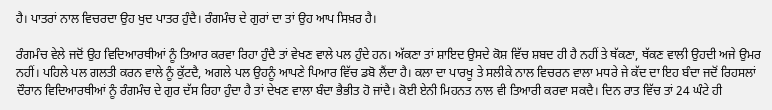ਹੈ। ਪਾਤਰਾਂ ਨਾਲ ਵਿਚਰਦਾ ਉਹ ਖੁਦ ਪਾਤਰ ਹੁੰਦੈ। ਰੰਗਮੰਚ ਦੇ ਗੁਰਾਂ ਦਾ ਤਾਂ ਉਹ ਆਪ ਸਿਖ਼ਰ ਹੈ।

ਰੰਗਮੰਚ ਵੇਲੇ ਜਦੋਂ ਉਹ ਵਿਦਿਆਰਥੀਆਂ ਨੂੰ ਤਿਆਰ ਕਰਵਾ ਰਿਹਾ ਹੁੰਦੈ ਤਾਂ ਵੇਖਣ ਵਾਲੇ ਪਲ ਹੁੰਦੇ ਹਨ। ਅੱਕਣਾ ਤਾਂ ਸ਼ਾਇਦ ਉਸਦੇ ਕੋਸ਼ ਵਿੱਚ ਸ਼ਬਦ ਹੀ ਹੈ ਨਹੀਂ ਤੇ ਥੱਕਣਾ, ਥੱਕਣ ਵਾਲੀ ਉਹਦੀ ਅਜੇ ਉਮਰ ਨਹੀਂ। ਪਹਿਲੇ ਪਲ ਗਲਤੀ ਕਰਨ ਵਾਲੇ ਨੂੰ ਕੁੱਟਦੈ, ਅਗਲੇ ਪਲ ਉਹਨੂੰ ਆਪਣੇ ਪਿਆਰ ਵਿੱਚ ਡਬੋ ਲੈਂਦਾ ਹੈ। ਕਲਾ ਦਾ ਪਾਰਖੂ ਤੇ ਸਲੀਕੇ ਨਾਲ ਵਿਚਰਨ ਵਾਲਾ ਮਧਰੇ ਜੇ ਕੱਦ ਦਾ ਇਹ ਬੰਦਾ ਜਦੋਂ ਰਿਹਸਲਾਂ ਦੌਰਾਨ ਵਿਦਿਆਰਥੀਆਂ ਨੂੰ ਰੰਗਮੰਚ ਦੇ ਗੁਰ ਦੱਸ ਰਿਹਾ ਹੁੰਦਾ ਹੈ ਤਾਂ ਦੇਖਣ ਵਾਲਾ ਬੰਦਾ ਭੈਭੀਤ ਹੋ ਜਾਂਦੈ। ਕੋਈ ਏਨੀ ਮਿਹਨਤ ਨਾਲ ਵੀ ਤਿਆਰੀ ਕਰਵਾ ਸਕਦੈ। ਦਿਨ ਰਾਤ ਵਿੱਚ ਤਾਂ 24 ਘੰਟੇ ਹੀ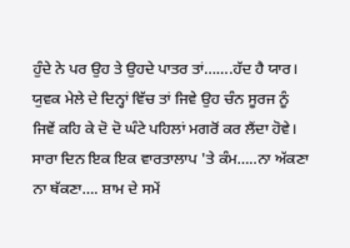ਹੁੰਦੇ ਨੇ ਪਰ ਉਹ ਤੇ ਉਹਦੇ ਪਾਤਰ ਤਾਂ…….ਹੱਦ ਹੈ ਯਾਰ। ਯੁਵਕ ਮੇਲੇ ਦੇ ਦਿਨ੍ਹਾਂ ਵਿੱਚ ਤਾਂ ਜਿਵੇ ਉਹ ਚੰਨ ਸੂਰਜ ਨੂੰ ਜਿਵੇਂ ਕਹਿ ਕੇ ਦੋ ਦੋ ਘੰਟੇ ਪਹਿਲਾਂ ਮਗਰੋਂ ਕਰ ਲੈਂਦਾ ਹੋਵੇ। ਸਾਰਾ ਦਿਨ ਇਕ ਇਕ ਵਾਰਤਾਲਾਪ 'ਤੇ ਕੰਮ…..ਨਾ ਅੱਕਣਾ ਨਾ ਥੱਕਣਾ…. ਸ਼ਾਮ ਦੇ ਸਮੇਂ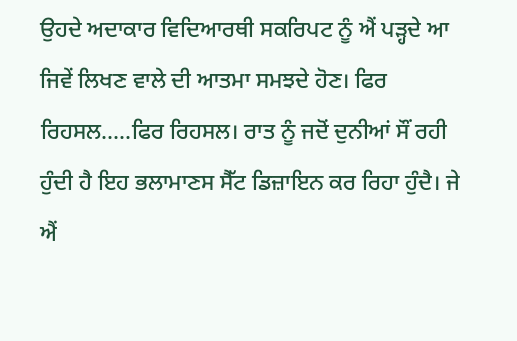ਉਹਦੇ ਅਦਾਕਾਰ ਵਿਦਿਆਰਥੀ ਸਕਰਿਪਟ ਨੂੰ ਐਂ ਪੜ੍ਹਦੇ ਆ ਜਿਵੇਂ ਲਿਖਣ ਵਾਲੇ ਦੀ ਆਤਮਾ ਸਮਝਦੇ ਹੋਣ। ਫਿਰ ਰਿਹਸਲ…..ਫਿਰ ਰਿਹਸਲ। ਰਾਤ ਨੂੰ ਜਦੋਂ ਦੁਨੀਆਂ ਸੌਂ ਰਹੀ ਹੁੰਦੀ ਹੈ ਇਹ ਭਲਾਮਾਣਸ ਸੈੱਟ ਡਿਜ਼ਾਇਨ ਕਰ ਰਿਹਾ ਹੁੰਦੈ। ਜੇ ਐਂ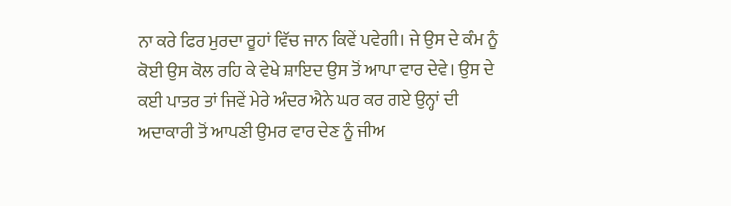ਨਾ ਕਰੇ ਫਿਰ ਮੁਰਦਾ ਰੂਹਾਂ ਵਿੱਚ ਜਾਨ ਕਿਵੇਂ ਪਵੇਗੀ। ਜੇ ਉਸ ਦੇ ਕੰਮ ਨੂੰ ਕੋਈ ਉਸ ਕੋਲ ਰਹਿ ਕੇ ਵੇਖੇ ਸ਼ਾਇਦ ਉਸ ਤੋਂ ਆਪਾ ਵਾਰ ਦੇਵੇ। ਉਸ ਦੇ ਕਈ ਪਾਤਰ ਤਾਂ ਜਿਵੇਂ ਮੇਰੇ ਅੰਦਰ ਐਨੇ ਘਰ ਕਰ ਗਏ ਉਨ੍ਹਾਂ ਦੀ ਅਦਾਕਾਰੀ ਤੋਂ ਆਪਣੀ ਉਮਰ ਵਾਰ ਦੇਣ ਨੂੰ ਜੀਅ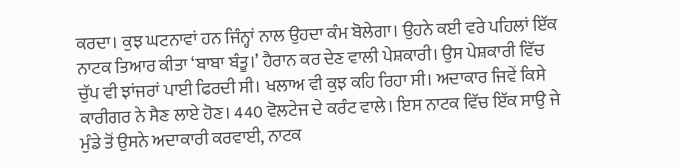ਕਰਦਾ। ਕੁਝ ਘਟਨਾਵਾਂ ਹਨ ਜਿੰਨ੍ਹਾਂ ਨਾਲ ਉਹਦਾ ਕੰਮ ਬੋਲੇਗਾ। ਉਹਨੇ ਕਈ ਵਰੇ ਪਹਿਲਾਂ ਇੱਕ ਨਾਟਕ ਤਿਆਰ ਕੀਤਾ ‘ਬਾਬਾ ਬੰਤੂ।’ ਹੈਰਾਨ ਕਰ ਦੇਣ ਵਾਲੀ ਪੇਸ਼ਕਾਰੀ। ਉਸ ਪੇਸ਼ਕਾਰੀ ਵਿੱਚ ਚੁੱਪ ਵੀ ਝਾਂਜਰਾਂ ਪਾਈ ਫਿਰਦੀ ਸੀ। ਖਲਾਅ ਵੀ ਕੁਝ ਕਹਿ ਰਿਹਾ ਸੀ। ਅਦਾਕਾਰ ਜਿਵੇਂ ਕਿਸੇ ਕਾਰੀਗਰ ਨੇ ਸੈਣ ਲਾਏ ਹੋਣ। 440 ਵੋਲਟੇਜ ਦੇ ਕਰੰਟ ਵਾਲੇ। ਇਸ ਨਾਟਕ ਵਿੱਚ ਇੱਕ ਸਾਉ ਜੇ ਮੁੰਡੇ ਤੋਂ ਉਸਨੇ ਅਦਾਕਾਰੀ ਕਰਵਾਈ, ਨਾਟਕ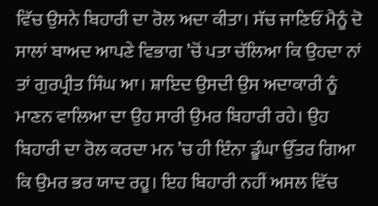ਵਿੱਚ ਉਸਨੇ ਬਿਹਾਰੀ ਦਾ ਰੋਲ ਅਦਾ ਕੀਤਾ। ਸੱਚ ਜਾਣਿਓਂ ਮੈਨੂੰ ਦੋ ਸਾਲਾਂ ਬਾਅਦ ਆਪਣੇ ਵਿਭਾਗ ’ਚੋਂ ਪਤਾ ਚੱਲਿਆ ਕਿ ਉਹਦਾ ਨਾਂ ਤਾਂ ਗੁਰਪ੍ਰੀਤ ਸਿੰਘ ਆ। ਸ਼ਾਇਦ ਉਸਦੀ ਉਸ ਅਦਾਕਾਰੀ ਨੂੰ ਮਾਣਨ ਵਾਲਿਆ ਦਾ ਉਹ ਸਾਰੀ ਉਮਰ ਬਿਹਾਰੀ ਰਹੇ। ਉਹ ਬਿਹਾਰੀ ਦਾ ਰੋਲ ਕਰਦਾ ਮਨ ’ਚ ਹੀ ਇੰਨਾ ਡੂੰਘਾ ਉੱਤਰ ਗਿਆ ਕਿ ਉਮਰ ਭਰ ਯਾਦ ਰਹੂ। ਇਹ ਬਿਹਾਰੀ ਨਹੀਂ ਅਸਲ ਵਿੱਚ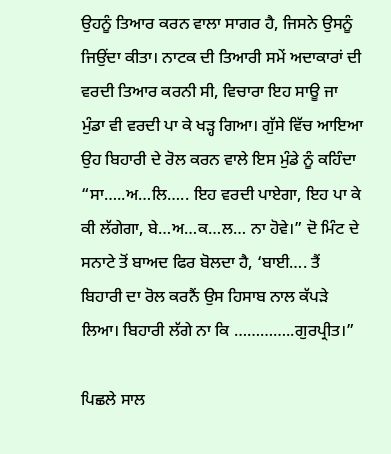ਉਹਨੂੰ ਤਿਆਰ ਕਰਨ ਵਾਲਾ ਸਾਗਰ ਹੈ, ਜਿਸਨੇ ਉਸਨੂੰ ਜਿਉਂਦਾ ਕੀਤਾ। ਨਾਟਕ ਦੀ ਤਿਆਰੀ ਸਮੇਂ ਅਦਾਕਾਰਾਂ ਦੀ ਵਰਦੀ ਤਿਆਰ ਕਰਨੀ ਸੀ, ਵਿਚਾਰਾ ਇਹ ਸਾਊ ਜਾ ਮੁੰਡਾ ਵੀ ਵਰਦੀ ਪਾ ਕੇ ਖੜ੍ਹ ਗਿਆ। ਗੁੱਸੇ ਵਿੱਚ ਆਇਆ ਉਹ ਬਿਹਾਰੀ ਦੇ ਰੋਲ ਕਰਨ ਵਾਲੇ ਇਸ ਮੁੰਡੇ ਨੂੰ ਕਹਿੰਦਾ “ਸਾ…..ਅ…ਲਿ….. ਇਹ ਵਰਦੀ ਪਾਏਗਾ, ਇਹ ਪਾ ਕੇ ਕੀ ਲੱਗੇਗਾ, ਬੇ…ਅ…ਕ…ਲ… ਨਾ ਹੋਵੇ।” ਦੋ ਮਿੰਟ ਦੇ ਸਨਾਟੇ ਤੋਂ ਬਾਅਦ ਫਿਰ ਬੋਲਦਾ ਹੈ, ‘ਬਾਈ…. ਤੈਂ ਬਿਹਾਰੀ ਦਾ ਰੋਲ ਕਰਨੈਂ ਉਸ ਹਿਸਾਬ ਨਾਲ ਕੱਪੜੇ ਲਿਆ। ਬਿਹਾਰੀ ਲੱਗੇ ਨਾ ਕਿ …………..ਗੁਰਪ੍ਰੀਤ।”

ਪਿਛਲੇ ਸਾਲ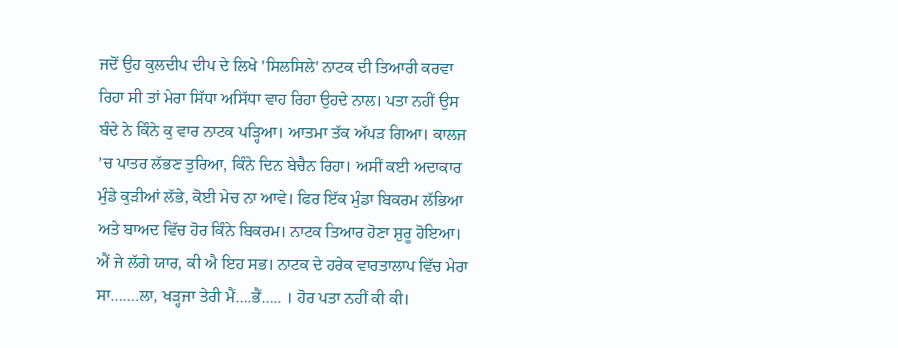ਜਦੋਂ ਉਹ ਕੁਲਦੀਪ ਦੀਪ ਦੇ ਲਿਖੇ 'ਸਿਲਸਿਲੇ' ਨਾਟਕ ਦੀ ਤਿਆਰੀ ਕਰਵਾ ਰਿਹਾ ਸੀ ਤਾਂ ਮੇਰਾ ਸਿੱਧਾ ਅਸਿੱਧਾ ਵਾਹ ਰਿਹਾ ਉਹਦੇ ਨਾਲ। ਪਤਾ ਨਹੀਂ ਉਸ ਬੰਦੇ ਨੇ ਕਿੰਨੇ ਕੁ ਵਾਰ ਨਾਟਕ ਪੜ੍ਹਿਆ। ਆਤਮਾ ਤੱਕ ਅੱਪੜ ਗਿਆ। ਕਾਲਜ ’ਚ ਪਾਤਰ ਲੱਭਣ ਤੁਰਿਆ, ਕਿੰਨੇ ਦਿਨ ਬੇਚੈਨ ਰਿਹਾ। ਅਸੀਂ ਕਈ ਅਦਾਕਾਰ ਮੁੰਡੇ ਕੁੜੀਆਂ ਲੱਭੇ, ਕੋਈ ਮੇਚ ਨਾ ਆਵੇ। ਫਿਰ ਇੱਕ ਮੁੰਡਾ ਬਿਕਰਮ ਲੱਭਿਆ ਅਤੇ ਬਾਅਦ ਵਿੱਚ ਹੋਰ ਕਿੰਨੇ ਬਿਕਰਮ। ਨਾਟਕ ਤਿਆਰ ਹੋਣਾ ਸ਼ੁਰੂ ਹੋਇਆ। ਐਂ ਜੇ ਲੱਗੇ ਯਾਰ, ਕੀ ਐ ਇਹ ਸਭ। ਨਾਟਕ ਦੇ ਹਰੇਕ ਵਾਰਤਾਲਾਪ ਵਿੱਚ ਮੇਰਾ ਸਾ…….ਲਾ, ਖੜ੍ਹਜਾ ਤੇਰੀ ਮੈਂ….ਭੈਂ….. । ਹੋਰ ਪਤਾ ਨਹੀਂ ਕੀ ਕੀ।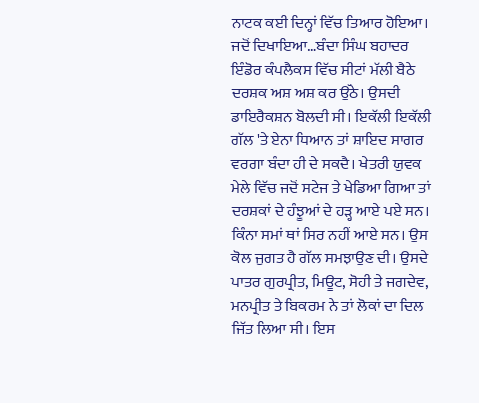ਨਾਟਕ ਕਈ ਦਿਨ੍ਹਾਂ ਵਿੱਚ ਤਿਆਰ ਹੋਇਆ। ਜਦੋਂ ਦਿਖਾਇਆ…ਬੰਦਾ ਸਿੰਘ ਬਹਾਦਰ ਇੰਡੋਰ ਕੰਪਲੈਕਸ ਵਿੱਚ ਸੀਟਾਂ ਮੱਲੀ ਬੈਠੇ ਦਰਸ਼ਕ ਅਸ਼ ਅਸ਼ ਕਰ ਉੱਠੇ। ਉਸਦੀ ਡਾਇਰੈਕਸ਼ਨ ਬੋਲਦੀ ਸੀ। ਇਕੱਲੀ ਇਕੱਲੀ ਗੱਲ 'ਤੇ ਏਨਾ ਧਿਆਨ ਤਾਂ ਸ਼ਾਇਦ ਸਾਗਰ ਵਰਗਾ ਬੰਦਾ ਹੀ ਦੇ ਸਕਦੈ। ਖੇਤਰੀ ਯੁਵਕ ਮੇਲੇ ਵਿੱਚ ਜਦੋਂ ਸਟੇਜ ਤੇ ਖੇਡਿਆ ਗਿਆ ਤਾਂ ਦਰਸ਼ਕਾਂ ਦੇ ਹੰਝੂਆਂ ਦੇ ਹੜ੍ਹ ਆਏ ਪਏ ਸਨ। ਕਿੰਨਾ ਸਮਾਂ ਥਾਂ ਸਿਰ ਨਹੀਂ ਆਏ ਸਨ। ਉਸ ਕੋਲ ਜੁਗਤ ਹੈ ਗੱਲ ਸਮਝਾਉਣ ਦੀ। ਉਸਦੇ ਪਾਤਰ ਗੁਰਪ੍ਰੀਤ, ਮਿਊਟ, ਸੋਹੀ ਤੇ ਜਗਦੇਵ, ਮਨਪ੍ਰੀਤ ਤੇ ਬਿਕਰਮ ਨੇ ਤਾਂ ਲੋਕਾਂ ਦਾ ਦਿਲ ਜਿੱਤ ਲਿਆ ਸੀ। ਇਸ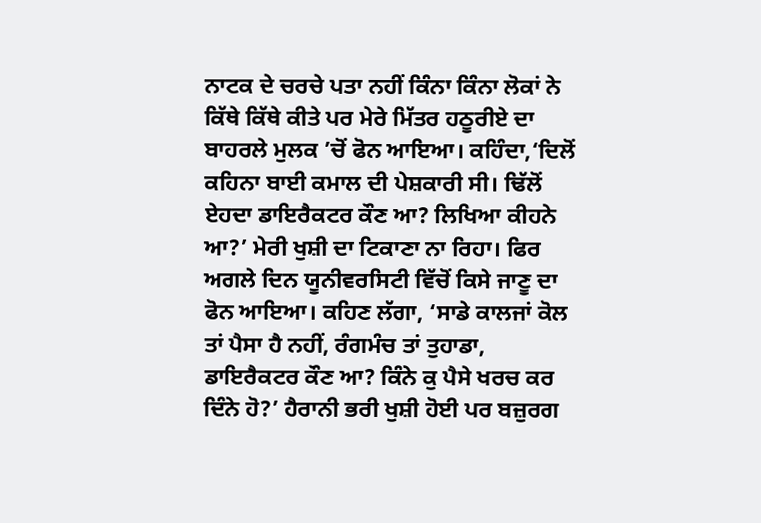ਨਾਟਕ ਦੇ ਚਰਚੇ ਪਤਾ ਨਹੀਂ ਕਿੰਨਾ ਕਿੰਨਾ ਲੋਕਾਂ ਨੇ ਕਿੱਥੇ ਕਿੱਥੇ ਕੀਤੇ ਪਰ ਮੇਰੇ ਮਿੱਤਰ ਹਠੂਰੀਏ ਦਾ ਬਾਹਰਲੇ ਮੁਲਕ ’ਚੋਂ ਫੋਨ ਆਇਆ। ਕਹਿੰਦਾ,‘ਦਿਲੋਂ ਕਹਿਨਾ ਬਾਈ ਕਮਾਲ ਦੀ ਪੇਸ਼ਕਾਰੀ ਸੀ। ਢਿੱਲੋਂ ਏਹਦਾ ਡਾਇਰੈਕਟਰ ਕੌਣ ਆ? ਲਿਖਿਆ ਕੀਹਨੇ ਆ?’ ਮੇਰੀ ਖੁਸ਼ੀ ਦਾ ਟਿਕਾਣਾ ਨਾ ਰਿਹਾ। ਫਿਰ ਅਗਲੇ ਦਿਨ ਯੂਨੀਵਰਸਿਟੀ ਵਿੱਚੋਂ ਕਿਸੇ ਜਾਣੂ ਦਾ ਫੋਨ ਆਇਆ। ਕਹਿਣ ਲੱਗਾ, ‘ਸਾਡੇ ਕਾਲਜਾਂ ਕੋਲ ਤਾਂ ਪੈਸਾ ਹੈ ਨਹੀਂ, ਰੰਗਮੰਚ ਤਾਂ ਤੁਹਾਡਾ, ਡਾਇਰੈਕਟਰ ਕੌਣ ਆ? ਕਿੰਨੇ ਕੁ ਪੈਸੇ ਖਰਚ ਕਰ ਦਿੰਨੇ ਹੋ?’ ਹੈਰਾਨੀ ਭਰੀ ਖੁਸ਼ੀ ਹੋਈ ਪਰ ਬਜ਼ੁਰਗ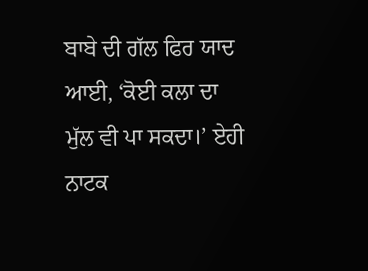ਬਾਬੇ ਦੀ ਗੱਲ ਫਿਰ ਯਾਦ ਆਈ, ‘ਕੋਈ ਕਲਾ ਦਾ ਮੁੱਲ ਵੀ ਪਾ ਸਕਦਾ।’ ਏਹੀ ਨਾਟਕ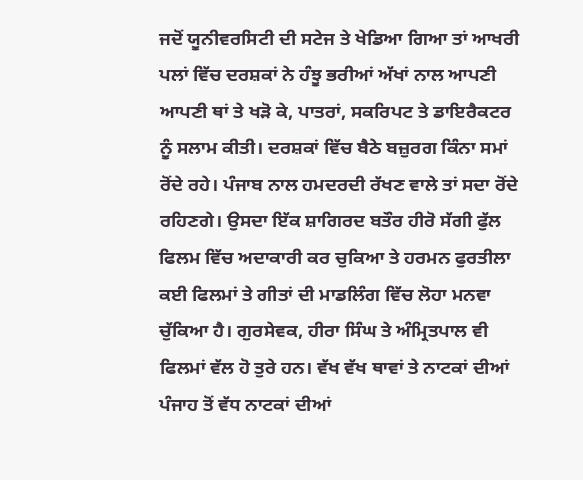ਜਦੋਂ ਯੂਨੀਵਰਸਿਟੀ ਦੀ ਸਟੇਜ ਤੇ ਖੇਡਿਆ ਗਿਆ ਤਾਂ ਆਖਰੀ ਪਲਾਂ ਵਿੱਚ ਦਰਸ਼ਕਾਂ ਨੇ ਹੰਝੂ ਭਰੀਆਂ ਅੱਖਾਂ ਨਾਲ ਆਪਣੀ ਆਪਣੀ ਥਾਂ ਤੇ ਖੜੋ ਕੇ, ਪਾਤਰਾਂ, ਸਕਰਿਪਟ ਤੇ ਡਾਇਰੈਕਟਰ ਨੂੰ ਸਲਾਮ ਕੀਤੀ। ਦਰਸ਼ਕਾਂ ਵਿੱਚ ਬੈਠੇ ਬਜ਼ੁਰਗ ਕਿੰਨਾ ਸਮਾਂ ਰੋਂਦੇ ਰਹੇ। ਪੰਜਾਬ ਨਾਲ ਹਮਦਰਦੀ ਰੱਖਣ ਵਾਲੇ ਤਾਂ ਸਦਾ ਰੋਂਦੇ ਰਹਿਣਗੇ। ਉਸਦਾ ਇੱਕ ਸ਼ਾਗਿਰਦ ਬਤੌਰ ਹੀਰੋ ਸੱਗੀ ਫੁੱਲ ਫਿਲਮ ਵਿੱਚ ਅਦਾਕਾਰੀ ਕਰ ਚੁਕਿਆ ਤੇ ਹਰਮਨ ਫੁਰਤੀਲਾ ਕਈ ਫਿਲਮਾਂ ਤੇ ਗੀਤਾਂ ਦੀ ਮਾਡਲਿੰਗ ਵਿੱਚ ਲੋਹਾ ਮਨਵਾ ਚੁੱਕਿਆ ਹੈ। ਗੁਰਸੇਵਕ, ਹੀਰਾ ਸਿੰਘ ਤੇ ਅੰਮ੍ਰਿਤਪਾਲ ਵੀ ਫਿਲਮਾਂ ਵੱਲ ਹੋ ਤੁਰੇ ਹਨ। ਵੱਖ ਵੱਖ ਥਾਵਾਂ ਤੇ ਨਾਟਕਾਂ ਦੀਆਂ ਪੰਜਾਹ ਤੋਂ ਵੱਧ ਨਾਟਕਾਂ ਦੀਆਂ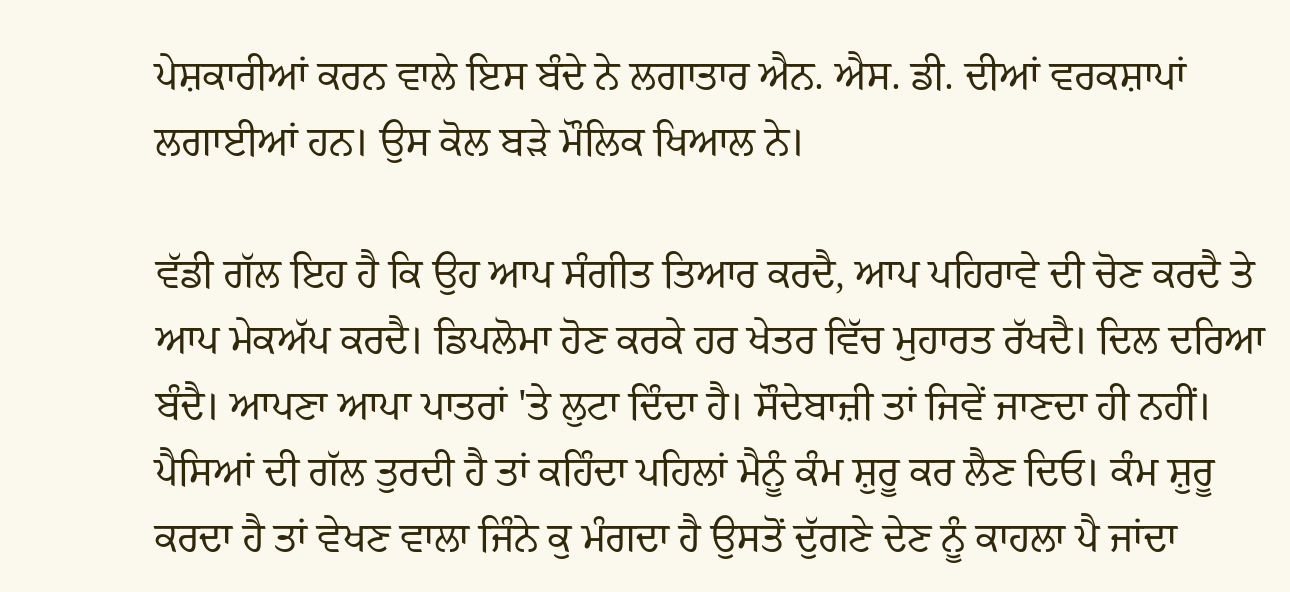ਪੇਸ਼ਕਾਰੀਆਂ ਕਰਨ ਵਾਲੇ ਇਸ ਬੰਦੇ ਨੇ ਲਗਾਤਾਰ ਐਨ. ਐਸ. ਡੀ. ਦੀਆਂ ਵਰਕਸ਼ਾਪਾਂ ਲਗਾਈਆਂ ਹਨ। ਉਸ ਕੋਲ ਬੜੇ ਮੌਲਿਕ ਖਿਆਲ ਨੇ।

ਵੱਡੀ ਗੱਲ ਇਹ ਹੈ ਕਿ ਉਹ ਆਪ ਸੰਗੀਤ ਤਿਆਰ ਕਰਦੈ, ਆਪ ਪਹਿਰਾਵੇ ਦੀ ਚੋਣ ਕਰਦੈ ਤੇ ਆਪ ਮੇਕਅੱਪ ਕਰਦੈ। ਡਿਪਲੋਮਾ ਹੋਣ ਕਰਕੇ ਹਰ ਖੇਤਰ ਵਿੱਚ ਮੁਹਾਰਤ ਰੱਖਦੈ। ਦਿਲ ਦਰਿਆ ਬੰਦੈ। ਆਪਣਾ ਆਪਾ ਪਾਤਰਾਂ 'ਤੇ ਲੁਟਾ ਦਿੰਦਾ ਹੈ। ਸੌਦੇਬਾਜ਼ੀ ਤਾਂ ਜਿਵੇਂ ਜਾਣਦਾ ਹੀ ਨਹੀਂ। ਪੈਸਿਆਂ ਦੀ ਗੱਲ ਤੁਰਦੀ ਹੈ ਤਾਂ ਕਹਿੰਦਾ ਪਹਿਲਾਂ ਮੈਨੂੰ ਕੰਮ ਸ਼ੁਰੂ ਕਰ ਲੈਣ ਦਿਓ। ਕੰਮ ਸ਼ੁਰੂ ਕਰਦਾ ਹੈ ਤਾਂ ਵੇਖਣ ਵਾਲਾ ਜਿੰਨੇ ਕੁ ਮੰਗਦਾ ਹੈ ਉਸਤੋਂ ਦੁੱਗਣੇ ਦੇਣ ਨੂੰ ਕਾਹਲਾ ਪੈ ਜਾਂਦਾ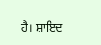ਹੈ। ਸ਼ਾਇਦ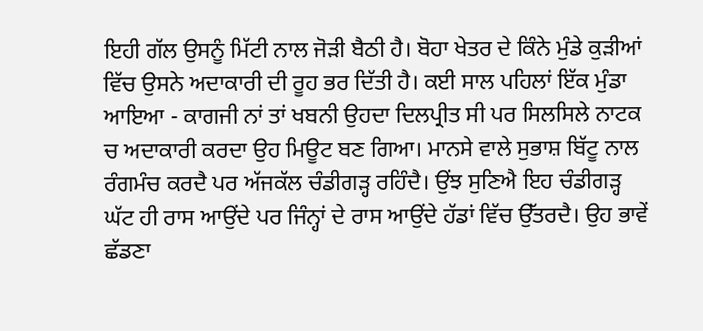ਇਹੀ ਗੱਲ ਉਸਨੂੰ ਮਿੱਟੀ ਨਾਲ ਜੋੜੀ ਬੈਠੀ ਹੈ। ਬੋਹਾ ਖੇਤਰ ਦੇ ਕਿੰਨੇ ਮੁੰਡੇ ਕੁੜੀਆਂ ਵਿੱਚ ਉਸਨੇ ਅਦਾਕਾਰੀ ਦੀ ਰੂਹ ਭਰ ਦਿੱਤੀ ਹੈ। ਕਈ ਸਾਲ ਪਹਿਲਾਂ ਇੱਕ ਮੁੰਡਾ ਆਇਆ - ਕਾਗਜੀ ਨਾਂ ਤਾਂ ਖਬਨੀ ਉਹਦਾ ਦਿਲਪ੍ਰੀਤ ਸੀ ਪਰ ਸਿਲਸਿਲੇ ਨਾਟਕ ਚ ਅਦਾਕਾਰੀ ਕਰਦਾ ਉਹ ਮਿਊਟ ਬਣ ਗਿਆ। ਮਾਨਸੇ ਵਾਲੇ ਸੁਭਾਸ਼ ਬਿੱਟੂ ਨਾਲ ਰੰਗਮੰਚ ਕਰਦੈ ਪਰ ਅੱਜਕੱਲ ਚੰਡੀਗੜ੍ਹ ਰਹਿੰਦੈ। ਉਂਝ ਸੁਣਿਐ ਇਹ ਚੰਡੀਗੜ੍ਹ ਘੱਟ ਹੀ ਰਾਸ ਆਉਂਦੇ ਪਰ ਜਿੰਨ੍ਹਾਂ ਦੇ ਰਾਸ ਆਉਂਦੇ ਹੱਡਾਂ ਵਿੱਚ ਉੱਤਰਦੈ। ਉਹ ਭਾਵੇਂ ਛੱਡਣਾ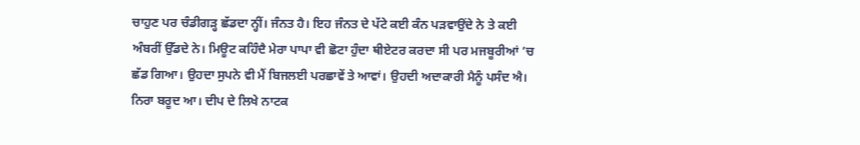ਚਾਹੁਣ ਪਰ ਚੰਡੀਗੜ੍ਹ ਛੱਡਦਾ ਨ੍ਹੀਂ। ਜੰਨਤ ਹੈ। ਇਹ ਜੰਨਤ ਦੇ ਪੱਟੇ ਕਈ ਕੰਨ ਪੜਵਾਉਂਦੇ ਨੇ ਤੇ ਕਈ ਅੰਬਰੀਂ ਉੱਡਦੇ ਨੇ। ਮਿਊਟ ਕਹਿੰਦੈ ਮੇਰਾ ਪਾਪਾ ਵੀ ਛੋਟਾ ਹੁੰਦਾ ਥੀਏਟਰ ਕਰਦਾ ਸੀ ਪਰ ਮਜਬੂਰੀਆਂ ’ਚ ਛੱਡ ਗਿਆ। ਉਹਦਾ ਸੁਪਨੇ ਵੀ ਮੈਂ ਬਿਜਲਈ ਪਰਛਾਵੇਂ ਤੇ ਆਵਾਂ। ਉਹਦੀ ਅਦਾਕਾਰੀ ਮੈਨੂੰ ਪਸੰਦ ਐ। ਨਿਰਾ ਬਰੂਦ ਆ। ਦੀਪ ਦੇ ਲਿਖੇ ਨਾਟਕ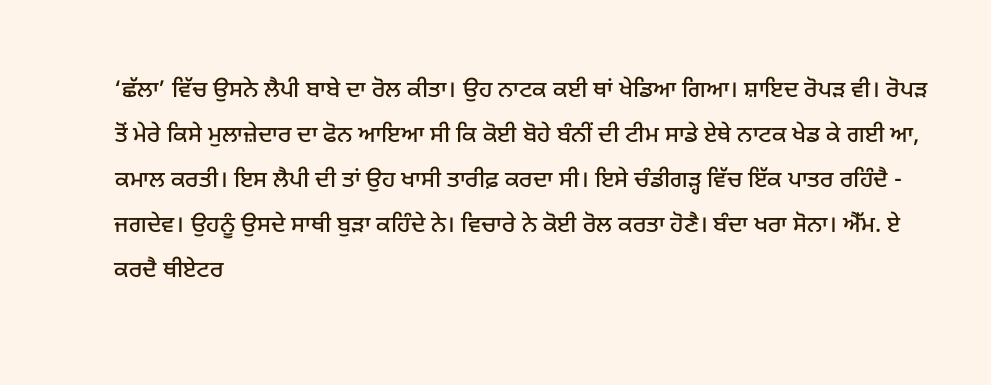‘ਛੱਲਾ’ ਵਿੱਚ ਉਸਨੇ ਲੈਪੀ ਬਾਬੇ ਦਾ ਰੋਲ ਕੀਤਾ। ਉਹ ਨਾਟਕ ਕਈ ਥਾਂ ਖੇਡਿਆ ਗਿਆ। ਸ਼ਾਇਦ ਰੋਪੜ ਵੀ। ਰੋਪੜ ਤੋਂ ਮੇਰੇ ਕਿਸੇ ਮੁਲਾਜ਼ੇਦਾਰ ਦਾ ਫੋਨ ਆਇਆ ਸੀ ਕਿ ਕੋਈ ਬੋਹੇ ਬੰਨੀਂ ਦੀ ਟੀਮ ਸਾਡੇ ਏਥੇ ਨਾਟਕ ਖੇਡ ਕੇ ਗਈ ਆ, ਕਮਾਲ ਕਰਤੀ। ਇਸ ਲੈਪੀ ਦੀ ਤਾਂ ਉਹ ਖਾਸੀ ਤਾਰੀਫ਼ ਕਰਦਾ ਸੀ। ਇਸੇ ਚੰਡੀਗੜ੍ਹ ਵਿੱਚ ਇੱਕ ਪਾਤਰ ਰਹਿੰਦੈ - ਜਗਦੇਵ। ਉਹਨੂੰ ਉਸਦੇ ਸਾਥੀ ਬੁੜਾ ਕਹਿੰਦੇ ਨੇ। ਵਿਚਾਰੇ ਨੇ ਕੋਈ ਰੋਲ ਕਰਤਾ ਹੋਣੈ। ਬੰਦਾ ਖਰਾ ਸੋਨਾ। ਐੱਮ. ਏ ਕਰਦੈ ਥੀਏਟਰ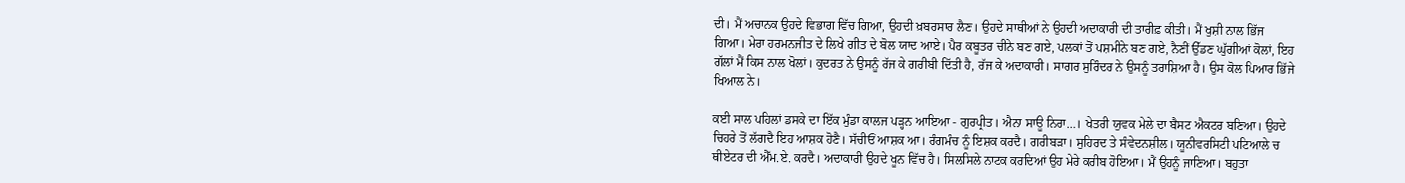ਦੀ। ਮੈਂ ਅਚਾਨਕ ਉਹਦੇ ਵਿਭਾਗ ਵਿੱਚ ਗਿਆ, ਉਹਦੀ ਖ਼ਬਰਸਾਰ ਲੈਣ। ਉਹਦੇ ਸਾਥੀਆਂ ਨੇ ਉਹਦੀ ਅਦਾਕਾਰੀ ਦੀ ਤਾਰੀਫ਼ ਕੀਤੀ। ਮੈਂ ਖੁਸ਼ੀ ਨਾਲ ਭਿੱਜ ਗਿਆ। ਮੇਰਾ ਹਰਮਨਜੀਤ ਦੇ ਲਿਖੇ ਗੀਤ ਦੇ ਬੋਲ ਯਾਦ ਆਏ। ਪੈਰ ਕਬੂਤਰ ਚੀਨੇ ਬਣ ਗਏ, ਪਲਕਾਂ ਤੋਂ ਪਸ਼ਮੀਨੇ ਬਣ ਗਏ, ਨੈਣੀਂ ਉੱਡਣ ਘੁੱਗੀਆਂ ਕੋਲਾਂ, ਇਹ ਗੱਲਾਂ ਮੈਂ ਕਿਸ ਨਾਲ ਖੋਲਾਂ। ਕੁਦਰਤ ਨੇ ਉਸਨੂੰ ਰੱਜ ਕੇ ਗਰੀਬੀ ਦਿੱਤੀ ਹੈ, ਰੱਜ ਕੇ ਅਦਾਕਾਰੀ। ਸਾਗਰ ਸੁਰਿੰਦਰ ਨੇ ਉਸਨੂੰ ਤਰਾਸ਼ਿਆ ਹੈ। ਉਸ ਕੋਲ ਪਿਆਰ ਭਿੱਜੇ ਖਿਆਲ ਨੇ।

ਕਈ ਸਾਲ ਪਹਿਲਾਂ ਡਸਕੇ ਦਾ ਇੱਕ ਮੁੰਡਾ ਕਾਲਜ ਪੜ੍ਹਨ ਆਇਆ - ਗੁਰਪ੍ਰੀਤ। ਐਨਾ ਸਾਊ ਨਿਰਾ…। ਖੇਤਰੀ ਯੁਵਕ ਮੇਲੇ ਦਾ ਬੈਸਟ ਐਕਟਰ ਬਣਿਆ। ਉਹਦੇ ਚਿਹਰੇ ਤੋਂ ਲੱਗਦੈ ਇਹ ਆਸ਼ਕ ਹੋਣੈ। ਸੱਚੀਓਂ ਆਸ਼ਕ ਆ। ਰੰਗਮੰਚ ਨੂੰ ਇਸ਼ਕ ਕਰਦੈ। ਗਰੀਬੜਾ। ਸੁਹਿਰਦ ਤੇ ਸੰਵੇਦਨਸ਼ੀਲ। ਯੂਨੀਵਰਸਿਟੀ ਪਟਿਆਲੇ ਚ ਥੀਏਟਰ ਦੀ ਐੱਮ.ਏ. ਕਰਦੈ। ਅਦਾਕਾਰੀ ਉਹਦੇ ਖੂਨ ਵਿੱਚ ਹੈ। ਸਿਲਸਿਲੇ ਨਾਟਕ ਕਰਦਿਆਂ ਉਹ ਮੇਰੇ ਕਰੀਬ ਹੋਇਆ। ਮੈਂ ਉਹਨੂੰ ਜਾਣਿਆ। ਬਹੁਤਾ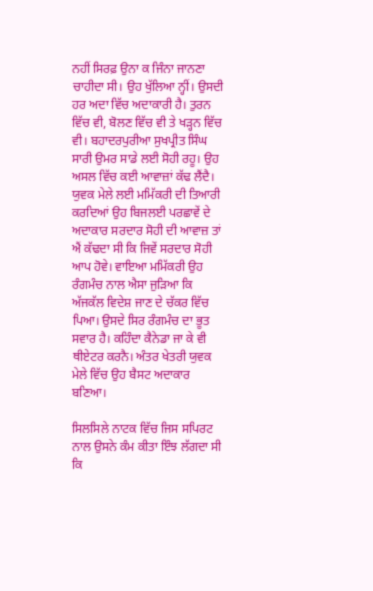ਨਹੀਂ ਸਿਰਫ਼ ਉਨਾ ਕ ਜਿੰਨਾ ਜਾਨਣਾ ਚਾਹੀਦਾ ਸੀ। ਉਹ ਖੁੱਲਿਆ ਨ੍ਹੀਂ। ਉਸਦੀ ਹਰ ਅਦਾ ਵਿੱਚ ਅਦਾਕਾਰੀ ਹੈ। ਤੁਰਨ ਵਿੱਚ ਵੀ, ਬੋਲਣ ਵਿੱਚ ਵੀ ਤੇ ਖੜ੍ਹਨ ਵਿੱਚ ਵੀ। ਬਹਾਦਰਪੁਰੀਆ ਸੁਖਪ੍ਰੀਤ ਸਿੰਘ ਸਾਰੀ ਉਮਰ ਸਾਡੇ ਲਈ ਸੋਹੀ ਰਹੂ। ਉਹ ਅਸਲ ਵਿੱਚ ਕਈ ਆਵਾਜ਼ਾਂ ਕੱਢ ਲੈਂਦੈ। ਯੁਵਕ ਮੇਲੇ ਲਈ ਮਮਿੱਕਰੀ ਦੀ ਤਿਆਰੀ ਕਰਦਿਆਂ ਉਹ ਬਿਜਲਈ ਪਰਛਾਵੇਂ ਦੇ ਅਦਾਕਾਰ ਸਰਦਾਰ ਸੋਹੀ ਦੀ ਆਵਾਜ਼ ਤਾਂ ਐਂ ਕੱਢਦਾ ਸੀ ਕਿ ਜਿਵੇਂ ਸਰਦਾਰ ਸੋਹੀ ਆਪ ਹੋਵੇ। ਵਾਇਆ ਮਮਿੱਕਰੀ ਉਹ ਰੰਗਮੰਚ ਨਾਲ ਐਸਾ ਜੁੜਿਆ ਕਿ ਅੱਜਕੱਲ ਵਿਦੇਸ਼ ਜਾਣ ਦੇ ਚੱਕਰ ਵਿੱਚ ਪਿਆ। ਉਸਦੇ ਸਿਰ ਰੰਗਮੰਚ ਦਾ ਭੂਤ ਸਵਾਰ ਹੈ। ਕਹਿੰਦਾ ਕੈਨੇਡਾ ਜਾ ਕੇ ਵੀ ਥੀਏਟਰ ਕਰਨੈ। ਅੰਤਰ ਖੇਤਰੀ ਯੁਵਕ ਮੇਲੇ ਵਿੱਚ ਉਹ ਬੈਸਟ ਅਦਾਕਾਰ ਬਣਿਆ।

ਸਿਲਸਿਲੇ ਨਾਟਕ ਵਿੱਚ ਜਿਸ ਸਪਿਰਟ ਨਾਲ ਉਸਨੇ ਕੰਮ ਕੀਤਾ ਇੰਝ ਲੱਗਦਾ ਸੀ ਕਿ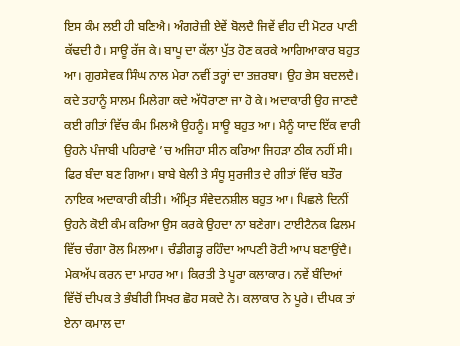ਇਸ ਕੰਮ ਲਈ ਹੀ ਬਣਿਐ। ਅੰਗਰੇਜ਼ੀ ਏਵੇਂ ਬੋਲਦੈ ਜਿਵੇਂ ਵੀਹ ਦੀ ਮੋਟਰ ਪਾਣੀ ਕੱਢਦੀ ਹੈ। ਸਾਊ ਰੱਜ ਕੇ। ਬਾਪੂ ਦਾ ਕੱਲਾ ਪੁੱਤ ਹੋਣ ਕਰਕੇ ਆਗਿਆਕਾਰ ਬਹੁਤ ਆ। ਗੁਰਸੇਵਕ ਸਿੰਘ ਨਾਲ ਮੇਰਾ ਨਵੀਂ ਤਰ੍ਹਾਂ ਦਾ ਤਜ਼ਰਬਾ। ਉਹ ਭੇਸ ਬਦਲਦੈ। ਕਦੇ ਤਹਾਨੂੰ ਸਾਲਮ ਮਿਲੇਗਾ ਕਦੇ ਅੱਧੋਰਾਣਾ ਜਾ ਹੋ ਕੇ। ਅਦਾਕਾਰੀ ਉਹ ਜਾਣਦੈ ਕਈ ਗੀਤਾਂ ਵਿੱਚ ਕੰਮ ਮਿਲਐ ਉਹਨੂੰ। ਸਾਊ ਬਹੁਤ ਆ। ਮੈਨੂੰ ਯਾਦ ਇੱਕ ਵਾਰੀ ਉਹਨੇ ਪੰਜਾਬੀ ਪਹਿਰਾਵੇ ’ਚ ਅਜਿਹਾ ਸੀਨ ਕਰਿਆ ਜਿਹੜਾ ਠੀਕ ਨਹੀਂ ਸੀ। ਫਿਰ ਬੰਦਾ ਬਣ ਗਿਆ। ਬਾਬੇ ਬੇਲੀ ਤੇ ਸੰਧੂ ਸੁਰਜੀਤ ਦੇ ਗੀਤਾਂ ਵਿੱਚ ਬਤੌਰ ਨਾਇਕ ਅਦਾਕਾਰੀ ਕੀਤੀ। ਅੰਮ੍ਰਿਤ ਸੰਵੇਦਨਸ਼ੀਲ ਬਹੁਤ ਆ। ਪਿਛਲੇ ਦਿਨੀਂ ਉਹਨੇ ਕੋਈ ਕੰਮ ਕਰਿਆ ਉਸ ਕਰਕੇ ਉਹਦਾ ਨਾ ਬਣੇਗਾ। ਟਾਈਟੈਨਕ ਫਿਲਮ ਵਿੱਚ ਚੰਗਾ ਰੋਲ ਮਿਲਆ। ਚੰਡੀਗੜ੍ਹ ਰਹਿੰਦਾ ਆਪਣੀ ਰੋਟੀ ਆਪ ਬਣਾਉਂਦੈ। ਮੇਕਅੱਪ ਕਰਨ ਦਾ ਮਾਹਰ ਆ। ਕਿਰਤੀ ਤੇ ਪੂਰਾ ਕਲਾਕਾਰ। ਨਵੇਂ ਬੰਦਿਆਂ ਵਿੱਚੋਂ ਦੀਪਕ ਤੇ ਭੰਬੀਰੀ ਸਿਖਰ ਛੋਹ ਸਕਦੇ ਨੇ। ਕਲਾਕਾਰ ਨੇ ਪੂਰੇ। ਦੀਪਕ ਤਾਂ ਏਨਾ ਕਮਾਲ ਦਾ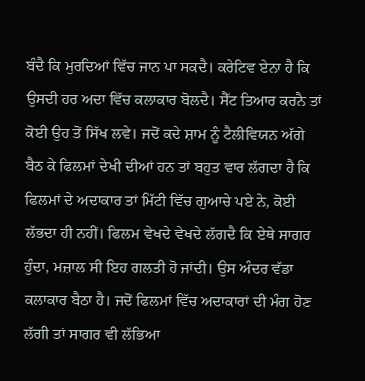ਬੰਦੈ ਕਿ ਮੁਰਦਿਆਂ ਵਿੱਚ ਜਾਨ ਪਾ ਸਕਦੈ। ਕਰੇਟਿਵ ਏਨਾ ਹੈ ਕਿ ਉਸਦੀ ਹਰ ਅਦਾ ਵਿੱਚ ਕਲਾਕਾਰ ਬੋਲਦੈ। ਸੈੱਟ ਤਿਆਰ ਕਰਨੈ ਤਾਂ ਕੋਈ ਉਹ ਤੋਂ ਸਿੱਖ ਲਵੇ। ਜਦੋਂ ਕਦੇ ਸ਼ਾਮ ਨੂੰ ਟੈਲੀਵਿਯਨ ਅੱਗੇ ਬੈਠ ਕੇ ਫਿਲਮਾਂ ਦੇਖੀ ਦੀਆਂ ਹਨ ਤਾਂ ਬਹੁਤ ਵਾਰ ਲੱਗਦਾ ਹੈ ਕਿ ਫਿਲਮਾਂ ਦੇ ਅਦਾਕਾਰ ਤਾਂ ਮਿੱਟੀ ਵਿੱਚ ਗੁਆਚੇ ਪਏ ਨੇ, ਕੋਈ ਲੱਭਦਾ ਹੀ ਨਹੀਂ। ਫਿਲਮ ਵੇਖਦੇ ਵੇਖਦੇ ਲੱਗਦੈ ਕਿ ਏਥੇ ਸਾਗਰ ਹੁੰਦਾ, ਮਜ਼ਾਲ ਸੀ ਇਹ ਗਲਤੀ ਹੋ ਜਾਂਦੀ। ਉਸ ਅੰਦਰ ਵੱਡਾ ਕਲਾਕਾਰ ਬੈਠਾ ਹੈ। ਜਦੋਂ ਫਿਲਮਾਂ ਵਿੱਚ ਅਦਾਕਾਰਾਂ ਦੀ ਮੰਗ ਹੋਣ ਲੱਗੀ ਤਾਂ ਸਾਗਰ ਵੀ ਲੱਭਿਆ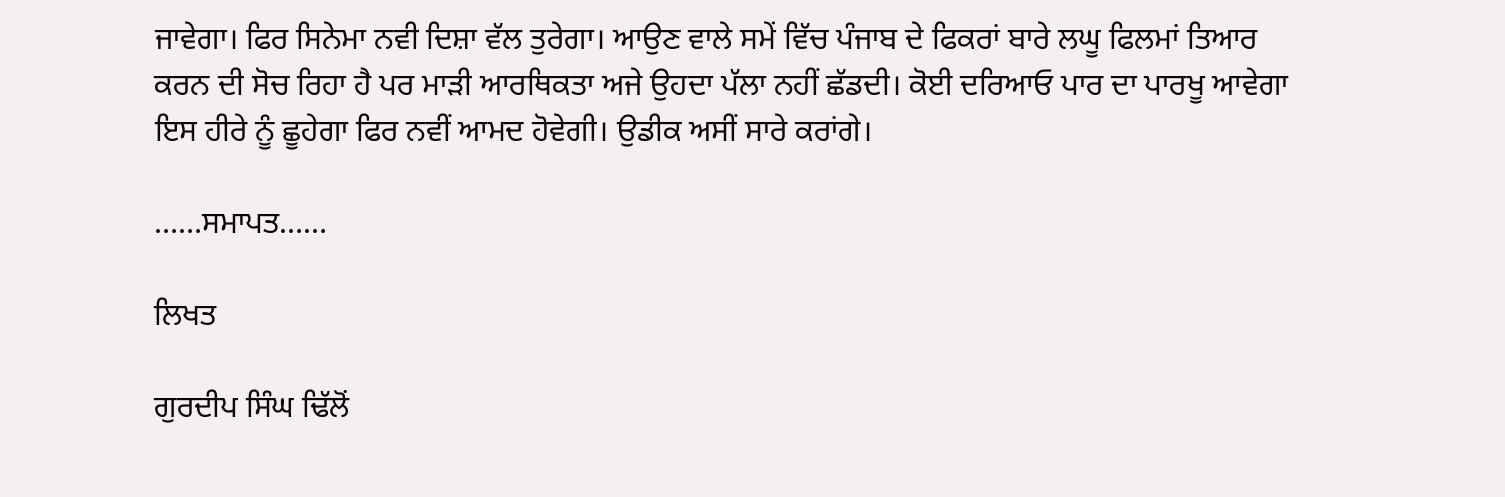ਜਾਵੇਗਾ। ਫਿਰ ਸਿਨੇਮਾ ਨਵੀ ਦਿਸ਼ਾ ਵੱਲ ਤੁਰੇਗਾ। ਆਉਣ ਵਾਲੇ ਸਮੇਂ ਵਿੱਚ ਪੰਜਾਬ ਦੇ ਫਿਕਰਾਂ ਬਾਰੇ ਲਘੂ ਫਿਲਮਾਂ ਤਿਆਰ ਕਰਨ ਦੀ ਸੋਚ ਰਿਹਾ ਹੈ ਪਰ ਮਾੜੀ ਆਰਥਿਕਤਾ ਅਜੇ ਉਹਦਾ ਪੱਲਾ ਨਹੀਂ ਛੱਡਦੀ। ਕੋਈ ਦਰਿਆਓ ਪਾਰ ਦਾ ਪਾਰਖੂ ਆਵੇਗਾ ਇਸ ਹੀਰੇ ਨੂੰ ਛੂਹੇਗਾ ਫਿਰ ਨਵੀਂ ਆਮਦ ਹੋਵੇਗੀ। ਉਡੀਕ ਅਸੀਂ ਸਾਰੇ ਕਰਾਂਗੇ।

……ਸਮਾਪਤ……

ਲਿਖਤ

ਗੁਰਦੀਪ ਸਿੰਘ ਢਿੱਲੋਂ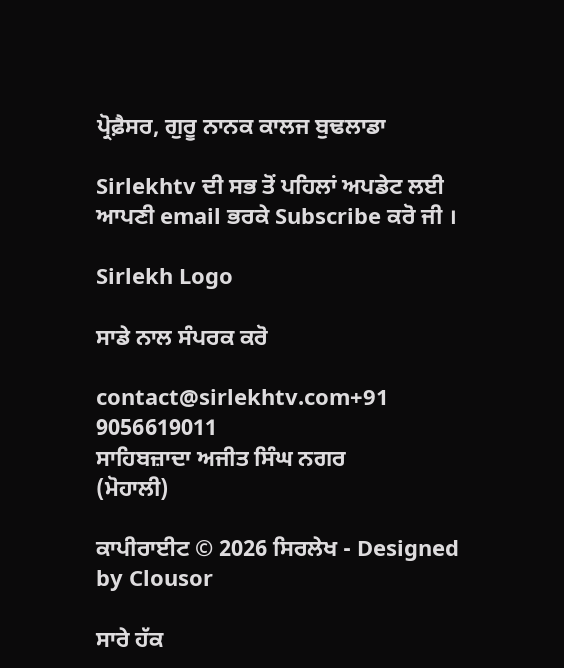ਪ੍ਰੋਫ਼ੈਸਰ, ਗੁਰੂ ਨਾਨਕ ਕਾਲਜ ਬੁਢਲਾਡਾ

Sirlekhtv ਦੀ ਸਭ ਤੋਂ ਪਹਿਲਾਂ ਅਪਡੇਟ ਲਈ ਆਪਣੀ email ਭਰਕੇ Subscribe ਕਰੋ ਜੀ ।

Sirlekh Logo

ਸਾਡੇ ਨਾਲ ਸੰਪਰਕ ਕਰੋ

contact@sirlekhtv.com+91 9056619011
ਸਾਹਿਬਜ਼ਾਦਾ ਅਜੀਤ ਸਿੰਘ ਨਗਰ
(ਮੋਹਾਲੀ)

ਕਾਪੀਰਾਈਟ © 2026 ਸਿਰਲੇਖ - Designed by Clousor

ਸਾਰੇ ਹੱਕ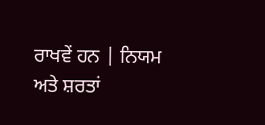ਰਾਖਵੇਂ ਹਨ | ਨਿਯਮ ਅਤੇ ਸ਼ਰਤਾਂ